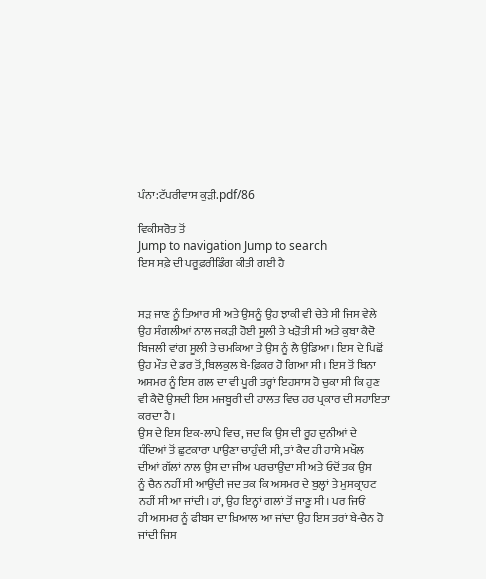ਪੰਨਾ:ਟੱਪਰੀਵਾਸ ਕੁੜੀ.pdf/86

ਵਿਕੀਸਰੋਤ ਤੋਂ
Jump to navigation Jump to search
ਇਸ ਸਫ਼ੇ ਦੀ ਪਰੂਫ਼ਰੀਡਿੰਗ ਕੀਤੀ ਗਈ ਹੈ


ਸੜ ਜਾਣ ਨੂੰ ਤਿਆਰ ਸੀ ਅਤੇ ਉਸਨੂੰ ਉਹ ਝਾਕੀ ਵੀ ਚੇਤੇ ਸੀ ਜਿਸ ਵੇਲੇ
ਉਹ ਸੰਗਲੀਆਂ ਨਾਲ ਜਕੜੀ ਹੋਈ ਸੂਲੀ ਤੇ ਖੜੋਤੀ ਸੀ ਅਤੇ ਕੁਬਾ ਕੈਦੋ
ਬਿਜਲੀ ਵਾਂਗ ਸੂਲੀ ਤੇ ਚਮਕਿਆ ਤੇ ਉਸ ਨੂੰ ਲੈ ਉਡਿਆ। ਇਸ ਦੇ ਪਿਛੋਂ
ਉਹ ਮੌਤ ਦੇ ਡਰ ਤੋਂ,ਬਿਲਕੁਲ ਬੇ-ਫ਼ਿਕਰ ਹੋ ਗਿਆ ਸੀ। ਇਸ ਤੋਂ ਬਿਨਾ
ਅਸਮਰ ਨੂੰ ਇਸ ਗਲ ਦਾ ਵੀ ਪੂਰੀ ਤਰ੍ਹਾਂ ਇਹਸਾਸ ਹੋ ਚੁਕਾ ਸੀ ਕਿ ਹੁਣ
ਵੀ ਕੈਦੋ ਉਸਦੀ ਇਸ ਮਜਬੂਰੀ ਦੀ ਹਾਲਤ ਵਿਚ ਹਰ ਪ੍ਰਕਾਰ ਦੀ ਸਹਾਇਤਾ
ਕਰਦਾ ਹੈ।
ਉਸ ਦੇ ਇਸ ਇਕ-ਲਾਪੇ ਵਿਚ, ਜਦ ਕਿ ਉਸ ਦੀ ਰੂਹ ਦੁਨੀਆਂ ਦੇ
ਧੰਦਿਆਂ ਤੋਂ ਛੁਟਕਾਰਾ ਪਾਉਣਾ ਚਾਹੁੰਦੀ ਸੀ, ਤਾਂ ਕੈਦ ਹੀ ਹਾਸੇ ਮਖੌਲ
ਦੀਆਂ ਗੱਲਾਂ ਨਾਲ ਉਸ ਦਾ ਜੀਅ ਪਰਚਾਉਂਦਾ ਸੀ ਅਤੇ ਓਦੋਂ ਤਕ ਉਸ
ਨੂੰ ਚੈਨ ਨਹੀਂ ਸੀ ਆਉਂਦੀ ਜਦ ਤਕ ਕਿ ਅਸਮਰ ਦੇ ਬੁਲ੍ਹਾਂ ਤੇ ਮੁਸਕ੍ਰਾਹਟ
ਨਹੀਂ ਸੀ ਆ ਜਾਂਦੀ। ਹਾਂ, ਉਹ ਇਨ੍ਹਾਂ ਗਲਾਂ ਤੋਂ ਜਾਣੂ ਸੀ। ਪਰ ਜਿਓਂ
ਹੀ ਅਸਮਰ ਨੂੰ ਫੀਬਸ ਦਾ ਖ਼ਿਆਲ ਆ ਜਾਂਦਾ ਉਹ ਇਸ ਤਰਾਂ ਬੇ-ਚੈਨ ਹੋ
ਜਾਂਦੀ ਜਿਸ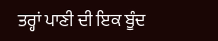ਤਰ੍ਹਾਂ ਪਾਣੀ ਦੀ ਇਕ ਬੂੰਦ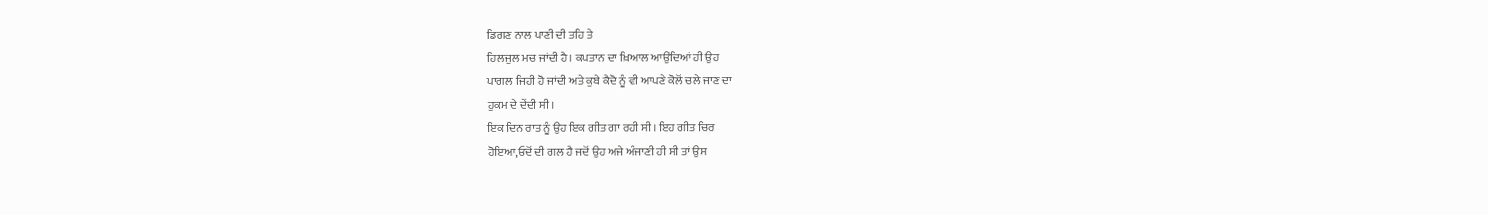ਡਿਗਣ ਨਾਲ ਪਾਣੀ ਦੀ ਤਹਿ ਤੇ
ਹਿਲਜੁਲ ਮਚ ਜਾਂਦੀ ਹੈ। ਕਪਤਾਨ ਦਾ ਖ਼ਿਆਲ ਆਉਂਦਿਆਂ ਹੀ ਉਹ
ਪਾਗਲ ਜਿਹੀ ਹੋ ਜਾਂਦੀ ਅਤੇ ਕੁਬੇ ਕੈਦੋ ਨੂੰ ਵੀ ਆਪਣੇ ਕੋਲੋਂ ਚਲੇ ਜਾਣ ਦਾ
ਹੁਕਮ ਦੇ ਦੇਂਦੀ ਸੀ।
ਇਕ ਦਿਨ ਰਾਤ ਨੂੰ ਉਹ ਇਕ ਗੀਤ ਗਾ ਰਹੀ ਸੀ। ਇਹ ਗੀਤ ਚਿਰ
ਹੋਇਆ,ਓਦੋਂ ਦੀ ਗਲ ਹੈ ਜਦੋਂ ਉਹ ਅਜੇ ਅੰਜਾਣੀ ਹੀ ਸੀ ਤਾਂ ਉਸ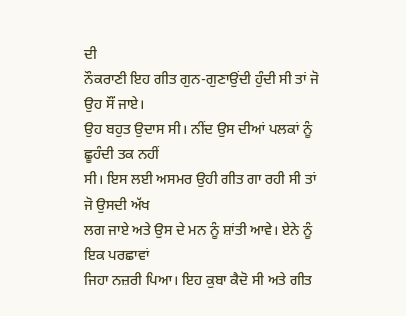ਦੀ
ਨੌਕਰਾਣੀ ਇਹ ਗੀਤ ਗੁਨ-ਗੁਣਾਉਂਦੀ ਹੁੰਦੀ ਸੀ ਤਾਂ ਜੋ ਉਹ ਸੌਂ ਜਾਏ।
ਉਹ ਬਹੁਤ ਉਦਾਸ ਸੀ। ਨੀਂਦ ਉਸ ਦੀਆਂ ਪਲਕਾਂ ਨੂੰ ਛੂਹੰਦੀ ਤਕ ਨਹੀਂ
ਸੀ। ਇਸ ਲਈ ਅਸਮਰ ਉਹੀ ਗੀਤ ਗਾ ਰਹੀ ਸੀ ਤਾਂ ਜੋ ਉਸਦੀ ਅੱਖ
ਲਗ ਜਾਏ ਅਤੇ ਉਸ ਦੇ ਮਨ ਨੂੰ ਸ਼ਾਂਤੀ ਆਵੇ। ਏਨੇ ਨੂੰ ਇਕ ਪਰਛਾਵਾਂ
ਜਿਹਾ ਨਜ਼ਰੀ ਪਿਆ। ਇਹ ਕੁਬਾ ਕੈਦੋ ਸੀ ਅਤੇ ਗੀਤ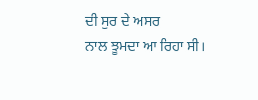ਦੀ ਸੁਰ ਦੇ ਅਸਰ
ਨਾਲ ਝੂਮਦਾ ਆ ਰਿਹਾ ਸੀ।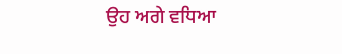ਉਹ ਅਗੇ ਵਧਿਆ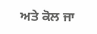ਅਤੇ ਕੋਲ ਜਾ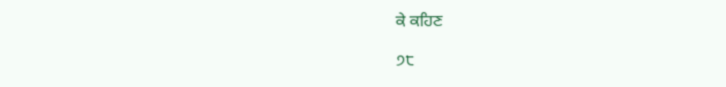ਕੇ ਕਹਿਣ

੭੮